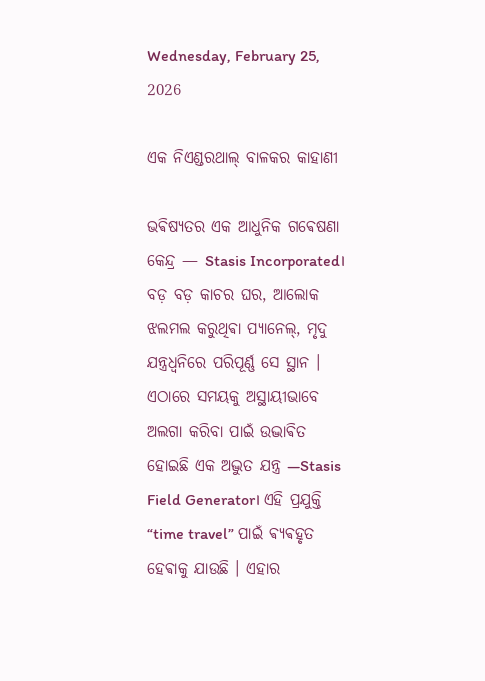Wednesday, February 25, 2026

ଏକ ନିଏଣ୍ଡରଥାଲ୍ ବାଳକର କାହାଣୀ

ଭଵିଷ୍ୟତର ଏକ ଆଧୁନିକ ଗଵେଷଣା କେନ୍ଦ୍ର — Stasis Incorporated। ବଡ଼ ବଡ଼ କାଚର ଘର, ଆଲୋକ ଝଲମଲ କରୁଥିଵା ପ୍ୟାନେଲ୍, ମୃଦୁ ଯନ୍ତ୍ରଧ୍ୱନିରେ ପରିପୂର୍ଣ୍ଣ ସେ ସ୍ଥାନ । ଏଠାରେ ସମୟକୁ ଅସ୍ଥାୟୀଭାବେ ଅଲଗା କରିବା ପାଇଁ ଉଦ୍ଭାଵିତ ହୋଇଛି ଏକ ଅଦ୍ଭୁତ ଯନ୍ତ୍ର —Stasis Field Generator। ଏହି ପ୍ରଯୁକ୍ତି “time travel” ପାଇଁ ଵ୍ୟଵହୃତ ହେଵାକୁ ଯାଉଛି । ଏହାର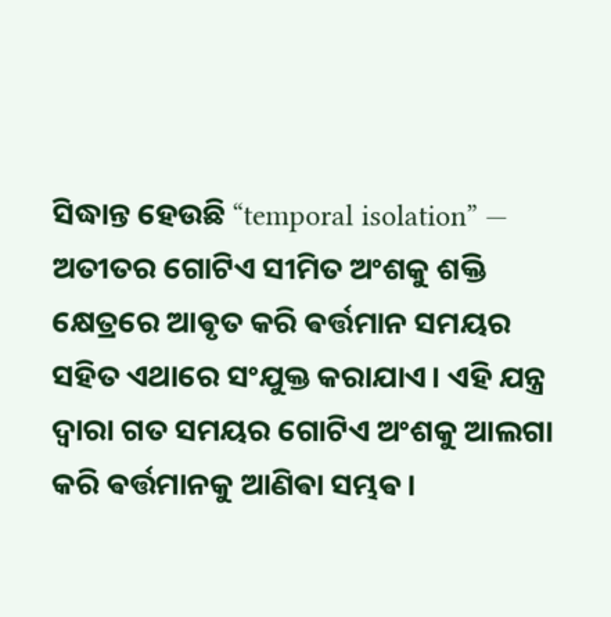ସିଦ୍ଧାନ୍ତ ହେଉଛି “temporal isolation” — ଅତୀତର ଗୋଟିଏ ସୀମିତ ଅଂଶକୁ ଶକ୍ତି କ୍ଷେତ୍ରରେ ଆଵୃତ କରି ଵର୍ତ୍ତମାନ ସମୟର ସହିତ ଏଥାରେ ସଂଯୁକ୍ତ କରାଯାଏ। ଏହି ଯନ୍ତ୍ର ଦ୍ୱାରା ଗତ ସମୟର ଗୋଟିଏ ଅଂଶକୁ ଆଲଗା କରି ଵର୍ତ୍ତମାନକୁ ଆଣିଵା ସମ୍ଭଵ।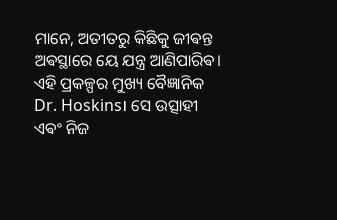ମାନେ, ଅତୀତରୁ କିଛିକୁ ଜୀଵନ୍ତ ଅଵସ୍ଥାରେ ୟେ ଯନ୍ତ୍ର ଆଣିପାରିଵ। ଏହି ପ୍ରକଳ୍ପର ମୁଖ୍ୟ ବୈଜ୍ଞାନିକ Dr. Hoskins। ସେ ଉତ୍ସାହୀ ଏଵଂ ନିଜ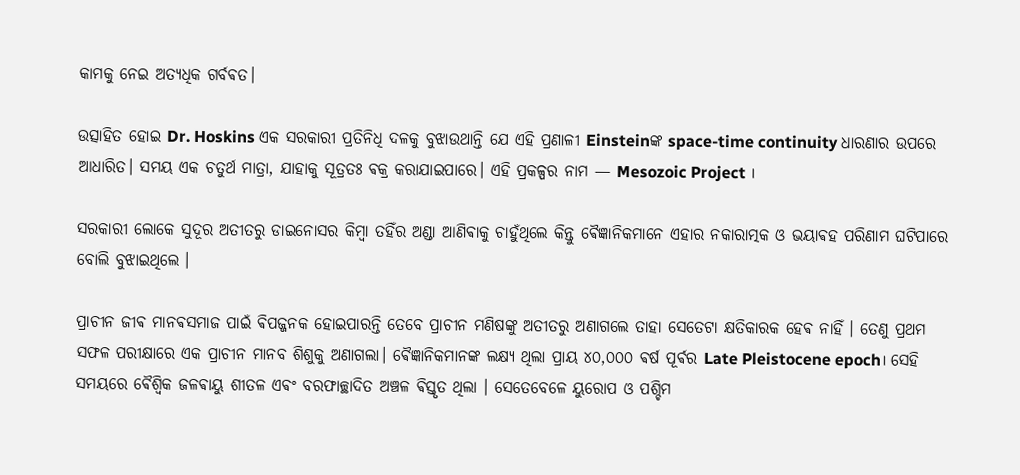କାମକୁ ନେଇ ଅତ୍ୟଧିକ ଗର୍ବଵତ।

ଉତ୍ସାହିତ ହୋଇ Dr. Hoskins ଏକ ସରକାରୀ ପ୍ରତିନିଧି ଦଳକୁ ବୁଝାଉଥାନ୍ତି ଯେ ଏହି ପ୍ରଣାଳୀ Einsteinଙ୍କ space-time continuity ଧାରଣାର ଉପରେ ଆଧାରିତ। ସମୟ ଏକ ଚତୁର୍ଥ ମାତ୍ରା, ଯାହାକୁ ସୂତ୍ରତଃ ଵକ୍ର କରାଯାଇପାରେ। ଏହି ପ୍ରକଳ୍ପର ନାମ — Mesozoic Project ।

ସରକାରୀ ଲୋକେ ସୁଦୂର ଅତୀତରୁ ଡାଇନୋସର କିମ୍ବା ତହିଁର ଅଣ୍ଡା ଆଣିଵାକୁ ଚାହୁଁଥିଲେ କିନ୍ତୁ ଵୈଜ୍ଞାନିକମାନେ ଏହାର ନକାରାତ୍ମକ ଓ ଭୟାଵହ ପରିଣାମ ଘଟିପାରେ ବୋଲି ବୁଝାଇଥିଲେ ।

ପ୍ରାଚୀନ ଜୀଵ ମାନଵସମାଜ ପାଇଁ ଵିପଜ୍ଜନକ ହୋଇପାରନ୍ତି ତେବେ ପ୍ରାଚୀନ ମଣିଷଙ୍କୁ ଅତୀତରୁ ଅଣାଗଲେ ତାହା ସେତେଟା କ୍ଷତିକାରକ ହେଵ ନାହିଁ । ତେଣୁ ପ୍ରଥମ ସଫଳ ପରୀକ୍ଷାରେ ଏକ ପ୍ରାଚୀନ ମାନବ ଶିଶୁକୁ ଅଣାଗଲା। ଵୈଜ୍ଞାନିକମାନଙ୍କ ଲକ୍ଷ୍ୟ ଥିଲା ପ୍ରାୟ ୪୦,୦୦୦ ଵର୍ଷ ପୂର୍ଵର Late Pleistocene epoch। ସେହି ସମୟରେ ଵୈଶ୍ଵିକ ଜଳଵାୟୁ ଶୀତଳ ଏଵଂ ବରଫାଚ୍ଛାଦିତ ଅଞ୍ଚଳ ଵିସ୍ତୃତ ଥିଲା । ସେତେବେଳେ ୟୁରୋପ ଓ ପଶ୍ଚିମ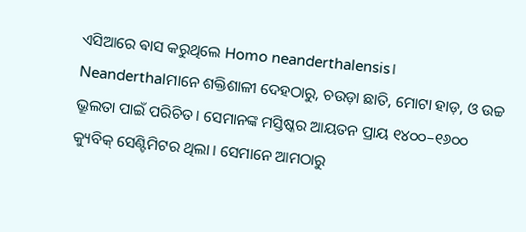ଏସିଆରେ ଵାସ କରୁଥିଲେ Homo neanderthalensis। Neanderthalମାନେ ଶକ୍ତିଶାଳୀ ଦେହଠାରୁ, ଚଉଡ଼ା ଛାତି, ମୋଟା ହାଡ଼, ଓ ଉଚ୍ଚ ଭ୍ରୂଲତା ପାଇଁ ପରିଚିତ। ସେମାନଙ୍କ ମସ୍ତିଷ୍କର ଆୟତନ ପ୍ରାୟ ୧୪୦୦–୧୬୦୦ କ୍ୟୁବିକ୍ ସେଣ୍ଟିମିଟର ଥିଲା । ସେମାନେ ଆମଠାରୁ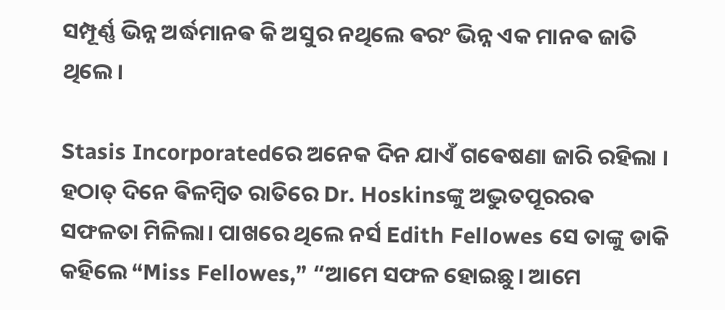ସମ୍ପୂର୍ଣ୍ଣ ଭିନ୍ନ ଅର୍ଦ୍ଧମାନଵ କି ଅସୁର ନଥିଲେ ଵରଂ ଭିନ୍ନ ଏକ ମାନଵ ଜାତି ଥିଲେ।

Stasis Incorporatedରେ ଅନେକ ଦିନ ଯାଏଁ ଗଵେଷଣା ଜାରି ରହିଲା । ହଠାତ୍ ଦିନେ ଵିଳମ୍ଵିତ ରାତିରେ Dr. Hoskinsଙ୍କୁ ଅଦ୍ଭୁତପୂରରଵ ସଫଳତା ମିଳିଲା। ପାଖରେ ଥିଲେ ନର୍ସ Edith Fellowes ସେ ତାଙ୍କୁ ଡାକି କହିଲେ “Miss Fellowes,” “ଆମେ ସଫଳ ହୋଇଛୁ। ଆମେ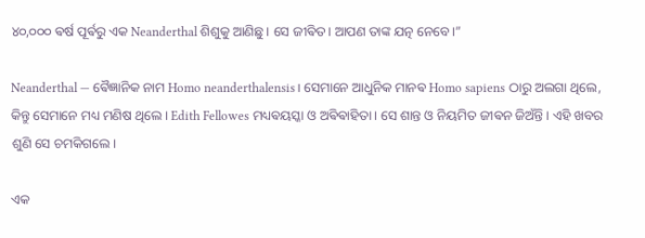୪୦,୦୦୦ ଵର୍ଷ ପୂର୍ଵରୁ ଏକ Neanderthal ଶିଶୁକୁ ଆଣିଛୁ। ସେ ଜୀଵିତ। ଆପଣ ତାଙ୍କ ଯତ୍ନ ନେବେ।”

Neanderthal — ଵୈଜ୍ଞାନିକ ନାମ Homo neanderthalensis। ସେମାନେ ଆଧୁନିକ ମାନଵ Homo sapiens ଠାରୁ ଅଲଗା ଥିଲେ, କିନ୍ତୁ ସେମାନେ ମଧ୍ୟ ମଣିଷ ଥିଲେ। Edith Fellowes ମଧ୍ୟଵୟସ୍କା ଓ ଅଵିଵାହିତା। ସେ ଶାନ୍ତ ଓ ନିୟମିତ ଜୀଵନ ଜିଅଁନ୍ତି । ଏହି ଖବର ଶୁଣି ସେ ଚମକିଗଲେ।

ଏକ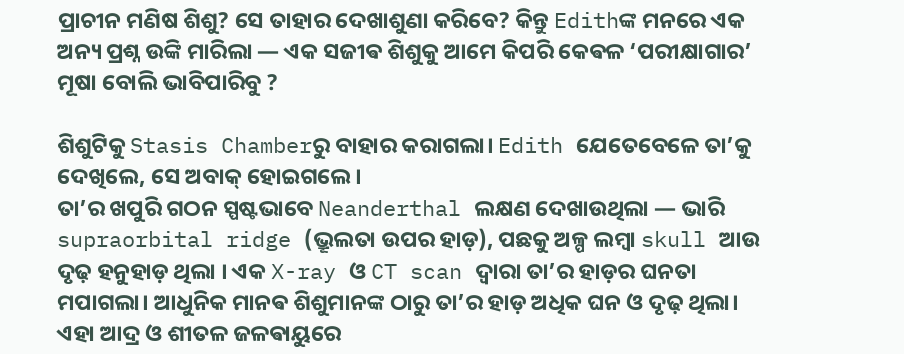ପ୍ରାଚୀନ ମଣିଷ ଶିଶୁ? ସେ ତାହାର ଦେଖାଶୁଣା କରିବେ? କିନ୍ତୁ Edithଙ୍କ ମନରେ ଏକ ଅନ୍ୟ ପ୍ରଶ୍ନ ଉଙ୍କି ମାରିଲା — ଏକ ସଜୀଵ ଶିଶୁକୁ ଆମେ କିପରି କେଵଳ ‘ପରୀକ୍ଷାଗାର’ ମୂଷା ବୋଲି ଭାବିପାରିବୁ ?

ଶିଶୁଟିକୁ Stasis Chamberରୁ ବାହାର କରାଗଲା। Edith ଯେତେବେଳେ ତା’କୁ ଦେଖିଲେ, ସେ ଅବାକ୍ ହୋଇଗଲେ।
ତା’ର ଖପୁରି ଗଠନ ସ୍ପଷ୍ଟଭାବେ Neanderthal ଲକ୍ଷଣ ଦେଖାଉଥିଲା — ଭାରି supraorbital ridge (ଭ୍ରୂଲତା ଉପର ହାଡ଼), ପଛକୁ ଅଳ୍ପ ଲମ୍ବା skull ଆଉ ଦୃଢ଼ ହନୁହାଡ଼ ଥିଲା । ଏକ X-ray ଓ CT scan ଦ୍ୱାରା ତା’ର ହାଡ଼ର ଘନତା ମପାଗଲା। ଆଧୁନିକ ମାନଵ ଶିଶୁମାନଙ୍କ ଠାରୁ ତା’ର ହାଡ଼ ଅଧିକ ଘନ ଓ ଦୃଢ଼ ଥିଲା। ଏହା ଆଦ୍ର ଓ ଶୀତଳ ଜଳଵାୟୁରେ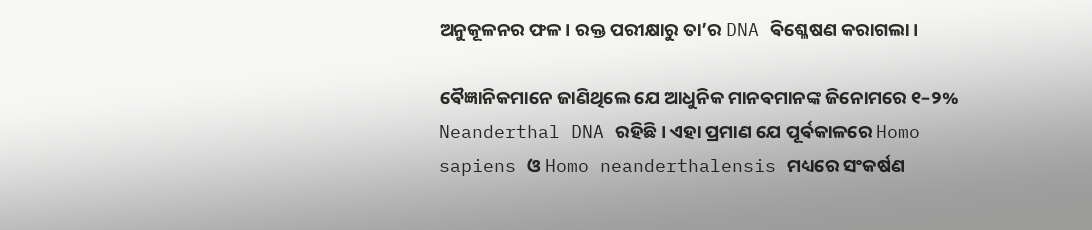ଅନୁକୂଳନର ଫଳ। ରକ୍ତ ପରୀକ୍ଷାରୁ ତା’ର DNA ଵିଶ୍ଳେଷଣ କରାଗଲା।

ଵୈଜ୍ଞାନିକମାନେ ଜାଣିଥିଲେ ଯେ ଆଧୁନିକ ମାନଵମାନଙ୍କ ଜିନୋମରେ ୧–୨% Neanderthal DNA ରହିଛି। ଏହା ପ୍ରମାଣ ଯେ ପୂର୍ଵକାଳରେ Homo sapiens ଓ Homo neanderthalensis ମଧ୍ୟରେ ସଂକର୍ଷଣ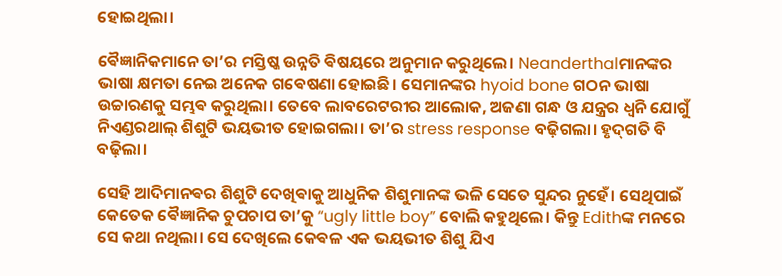ହୋଇଥିଲା।

ଵୈଜ୍ଞାନିକମାନେ ତା’ର ମସ୍ତିଷ୍କ ଉନ୍ନତି ଵିଷୟରେ ଅନୁମାନ କରୁଥିଲେ। Neanderthalମାନଙ୍କର ଭାଷା କ୍ଷମତା ନେଇ ଅନେକ ଗଵେଷଣା ହୋଇଛି। ସେମାନଙ୍କର hyoid bone ଗଠନ ଭାଷା ଉଚ୍ଚାରଣକୁ ସମ୍ଭଵ କରୁଥିଲା। ତେବେ ଲାବରେଟରୀର ଆଲୋକ, ଅଜଣା ଗନ୍ଧ ଓ ଯନ୍ତ୍ରର ଧ୍ୱନି ଯୋଗୁଁ ନିଏଣ୍ଡରଥାଲ୍ ଶିଶୁଟି ଭୟଭୀତ ହୋଇଗଲା। ତା’ର stress response ବଢ଼ିଗଲା। ହୃଦ୍‌ଗତି ବି ବଢ଼ିଲା।

ସେହି ଆଦିମାନଵର ଶିଶୁଟି ଦେଖିଵାକୁ ଆଧୁନିକ ଶିଶୁମାନଙ୍କ ଭଳି ସେତେ ସୁନ୍ଦର ନୁହେଁ। ସେଥିପାଇଁ କେତେକ ଵୈଜ୍ଞାନିକ ଚୁପଚାପ ତା’କୁ “ugly little boy” ବୋଲି କହୁଥିଲେ। କିନ୍ତୁ Edithଙ୍କ ମନରେ ସେ କଥା ନଥିଲା। ସେ ଦେଖିଲେ କେଵଳ ଏକ ଭୟଭୀତ ଶିଶୁ ଯିଏ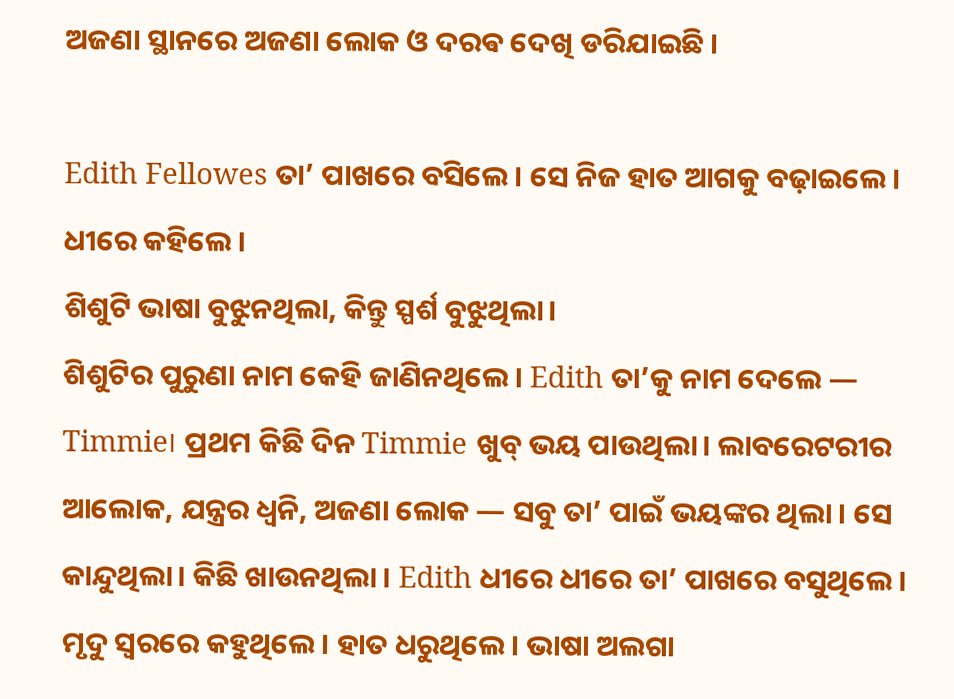ଅଜଣା ସ୍ଥାନରେ ଅଜଣା ଲୋକ ଓ ଦରଵ ଦେଖି ଡରିଯାଇଛି ।

Edith Fellowes ତା’ ପାଖରେ ବସିଲେ। ସେ ନିଜ ହାତ ଆଗକୁ ବଢ଼ାଇଲେ। ଧୀରେ କହିଲେ।
ଶିଶୁଟି ଭାଷା ବୁଝୁନଥିଲା, କିନ୍ତୁ ସ୍ପର୍ଶ ବୁଝୁଥିଲା।
ଶିଶୁଟିର ପୁରୁଣା ନାମ କେହି ଜାଣିନଥିଲେ। Edith ତା’କୁ ନାମ ଦେଲେ — Timmie। ପ୍ରଥମ କିଛି ଦିନ Timmie ଖୁବ୍ ଭୟ ପାଉଥିଲା। ଲାବରେଟରୀର ଆଲୋକ, ଯନ୍ତ୍ରର ଧ୍ୱନି, ଅଜଣା ଲୋକ — ସବୁ ତା’ ପାଇଁ ଭୟଙ୍କର ଥିଲା । ସେ କାନ୍ଦୁଥିଲା। କିଛି ଖାଉନଥିଲା । Edith ଧୀରେ ଧୀରେ ତା’ ପାଖରେ ବସୁଥିଲେ। ମୃଦୁ ସ୍ୱରରେ କହୁଥିଲେ। ହାତ ଧରୁଥିଲେ। ଭାଷା ଅଲଗା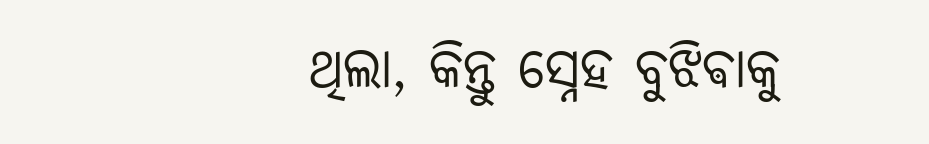ଥିଲା, କିନ୍ତୁ ସ୍ନେହ ବୁଝିଵାକୁ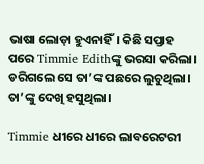ଭାଷା ଲୋଡ଼ା ହୁଏନାହିଁ। କିଛି ସପ୍ତାହ ପରେ Timmie Edithଙ୍କୁ ଭରସା କରିଲା। ଡରିଗଲେ ସେ ତା’ଙ୍କ ପଛରେ ଲୁଚୁଥିଲା। ତା’ଙ୍କୁ ଦେଖି ହସୁଥିଲା।

Timmie ଧୀରେ ଧୀରେ ଲାବରେଟରୀ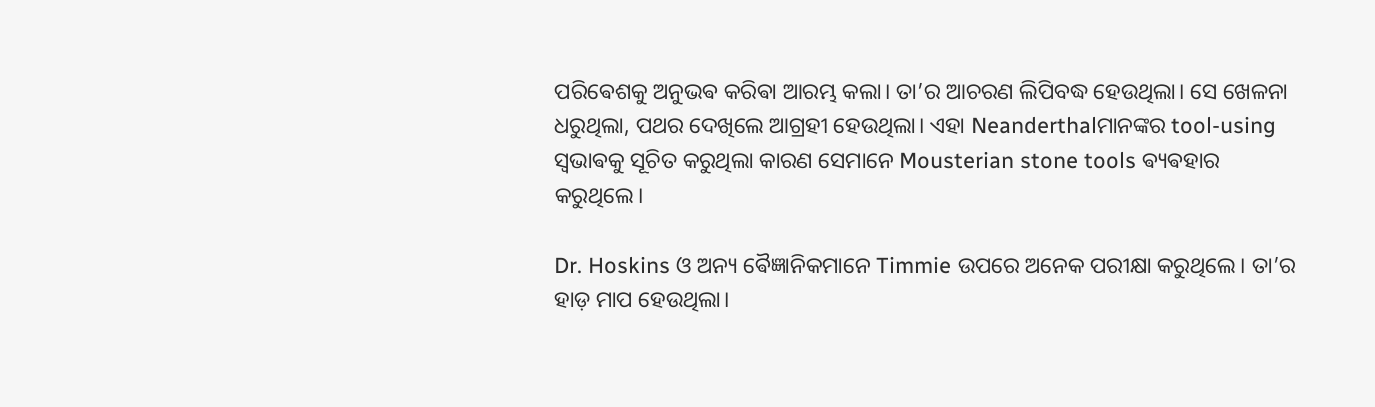ପରିଵେଶକୁ ଅନୁଭଵ କରିଵା ଆରମ୍ଭ କଲା। ତା’ର ଆଚରଣ ଲିପିବଦ୍ଧ ହେଉଥିଲା। ସେ ଖେଳନା ଧରୁଥିଲା, ପଥର ଦେଖିଲେ ଆଗ୍ରହୀ ହେଉଥିଲା। ଏହା Neanderthalମାନଙ୍କର tool-using ସ୍ୱଭାଵକୁ ସୂଚିତ କରୁଥିଲା କାରଣ ସେମାନେ Mousterian stone tools ଵ୍ୟଵହାର କରୁଥିଲେ।

Dr. Hoskins ଓ ଅନ୍ୟ ଵୈଜ୍ଞାନିକମାନେ Timmie ଉପରେ ଅନେକ ପରୀକ୍ଷା କରୁଥିଲେ। ତା’ର ହାଡ଼ ମାପ ହେଉଥିଲା।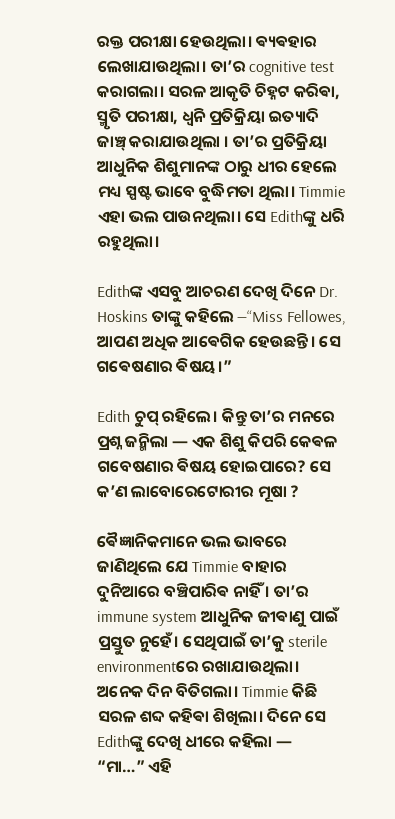ରକ୍ତ ପରୀକ୍ଷା ହେଉଥିଲା। ଵ୍ୟଵହାର ଲେଖାଯାଉଥିଲା। ତା’ର cognitive test କରାଗଲା। ସରଳ ଆକୃତି ଚିହ୍ନଟ କରିଵା, ସ୍ମୃତି ପରୀକ୍ଷା, ଧ୍ୱନି ପ୍ରତିକ୍ରିୟା ଇତ୍ୟାଦି ଜାଞ୍ଚ୍ କରାଯାଉଥିଲା । ତା’ର ପ୍ରତିକ୍ରିୟା ଆଧୁନିକ ଶିଶୁମାନଙ୍କ ଠାରୁ ଧୀର ହେଲେ ମଧ୍ୟ ସ୍ପଷ୍ଟ ଭାବେ ବୁଦ୍ଧିମତା ଥିଲା। Timmie ଏହା ଭଲ ପାଉନଥିଲା। ସେ Edithଙ୍କୁ ଧରି ରହୁଥିଲା।

Edithଙ୍କ ଏସବୁ ଆଚରଣ ଦେଖି ଦିନେ Dr. Hoskins ତାଙ୍କୁ କହିଲେ —“Miss Fellowes, ଆପଣ ଅଧିକ ଆଵେଗିକ ହେଉଛନ୍ତି। ସେ ଗଵେଷଣାର ଵିଷୟ।”

Edith ଚୁପ୍ ରହିଲେ। କିନ୍ତୁ ତା’ର ମନରେ ପ୍ରଶ୍ନ ଜନ୍ମିଲା — ଏକ ଶିଶୁ କିପରି କେଵଳ ଗବେଷଣାର ଵିଷୟ ହୋଇପାରେ? ସେ କ’ଣ ଲାବୋରେଟୋରୀର ମୂଷା ?

ଵୈଜ୍ଞାନିକମାନେ ଭଲ ଭାବରେ ଜାଣିଥିଲେ ଯେ Timmie ବାହାର ଦୁନିଆରେ ବଞ୍ଚିପାରିଵ ନାହିଁ । ତା’ର immune system ଆଧୁନିକ ଜୀଵାଣୁ ପାଇଁ ପ୍ରସ୍ତୁତ ନୁହେଁ। ସେଥିପାଇଁ ତା’କୁ sterile environmentରେ ରଖାଯାଉଥିଲା। ଅନେକ ଦିନ ବିତିଗଲା। Timmie କିଛି ସରଳ ଶବ୍ଦ କହିଵା ଶିଖିଲା। ଦିନେ ସେ Edithଙ୍କୁ ଦେଖି ଧୀରେ କହିଲା —
“ମା…” ଏହି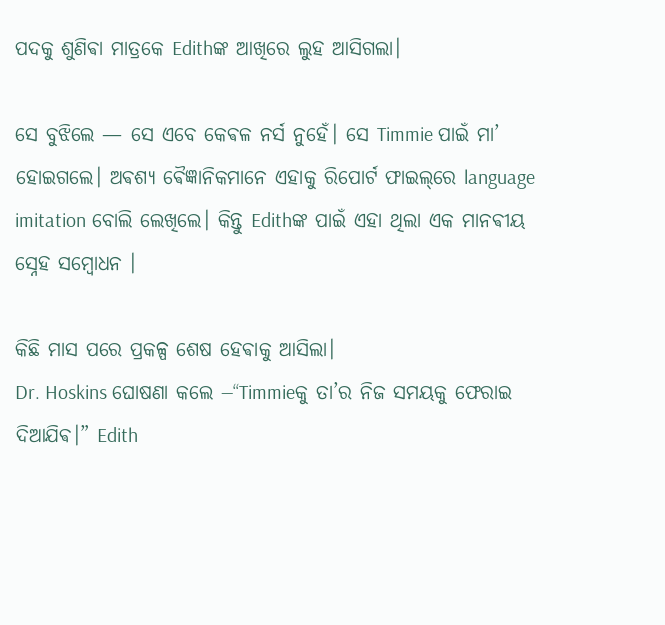ପଦକୁ ଶୁଣିଵା ମାତ୍ରକେ Edithଙ୍କ ଆଖିରେ ଲୁହ ଆସିଗଲା।

ସେ ବୁଝିଲେ — ସେ ଏବେ କେଵଳ ନର୍ସ ନୁହେଁ। ସେ Timmie ପାଇଁ ମା’ ହୋଇଗଲେ। ଅଵଶ୍ୟ ଵୈଜ୍ଞାନିକମାନେ ଏହାକୁ ରିପୋର୍ଟ ଫାଇଲ୍‌ରେ language imitation ବୋଲି ଲେଖିଲେ। କିନ୍ତୁ Edithଙ୍କ ପାଇଁ ଏହା ଥିଲା ଏକ ମାନଵୀୟ ସ୍ନେହ ସମ୍ବୋଧନ ।

କିଛି ମାସ ପରେ ପ୍ରକଳ୍ପ ଶେଷ ହେଵାକୁ ଆସିଲା।
Dr. Hoskins ଘୋଷଣା କଲେ —“Timmieକୁ ତା’ର ନିଜ ସମୟକୁ ଫେରାଇ ଦିଆଯିଵ।” Edith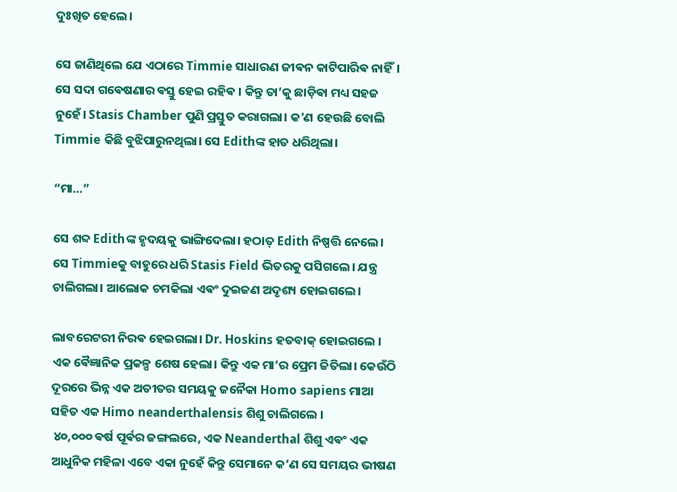ଦୁଃଖିତ ହେଲେ।

ସେ ଜାଣିଥିଲେ ଯେ ଏଠାରେ Timmie ସାଧାରଣ ଜୀଵନ କାଟିପାରିଵ ନାହିଁ। ସେ ସଦା ଗଵେଷଣାର ଵସ୍ତୁ ହେଇ ରହିଵ । କିନ୍ତୁ ତା’କୁ ଛାଡ଼ିଵା ମଧ୍ୟ ସହଜ ନୁହେଁ। Stasis Chamber ପୁଣି ପ୍ରସ୍ତୁତ କରାଗଲା। କ'ଣ ହେଉଛି ବୋଲି Timmie କିଛି ବୁଝିପାରୁନଥିଲା। ସେ Edithଙ୍କ ହାତ ଧରିଥିଲା।

“ମା…”

ସେ ଶବ୍ଦ Edithଙ୍କ ହୃଦୟକୁ ଭାଙ୍ଗିଦେଲା। ହଠାତ୍ Edith ନିଷ୍ପତ୍ତି ନେଲେ। ସେ Timmieକୁ ବାହୁରେ ଧରି Stasis Field ଭିତରକୁ ପସିଗଲେ। ଯନ୍ତ୍ର ଚାଲିଗଲା। ଆଲୋକ ଚମକିଲା ଏଵଂ ଦୁଇଜଣ ଅଦୃଶ୍ୟ ହୋଇଗଲେ।

ଲାବରେଟରୀ ନିରଵ ହେଇଗଲା। Dr. Hoskins ହତବାକ୍ ହୋଇଗଲେ । ଏକ ଵୈଜ୍ଞାନିକ ପ୍ରକଳ୍ପ ଶେଷ ହେଲା। କିନ୍ତୁ ଏକ ମା’ର ପ୍ରେମ ଜିତିଲା। କେଉଁଠି ଦୂରରେ ଭିନ୍ନ ଏକ ଅତୀତର ସମୟକୁ ଜନୈକା Homo sapiens ମାଆ ସହିତ ଏକ Himo neanderthalensis ଶିଶୁ ଚାଲିଗଲେ ।
 ୪୦,୦୦୦ ଵର୍ଷ ପୂର୍ଵର ଜଙ୍ଗଲରେ, ଏକ Neanderthal ଶିଶୁ ଏଵଂ ଏକ ଆଧୁନିକ ମହିଳା ଏବେ ଏକା ନୁହେଁ କିନ୍ତୁ ସେମାନେ କ’ଣ ସେ ସମୟର ଭୀଷଣ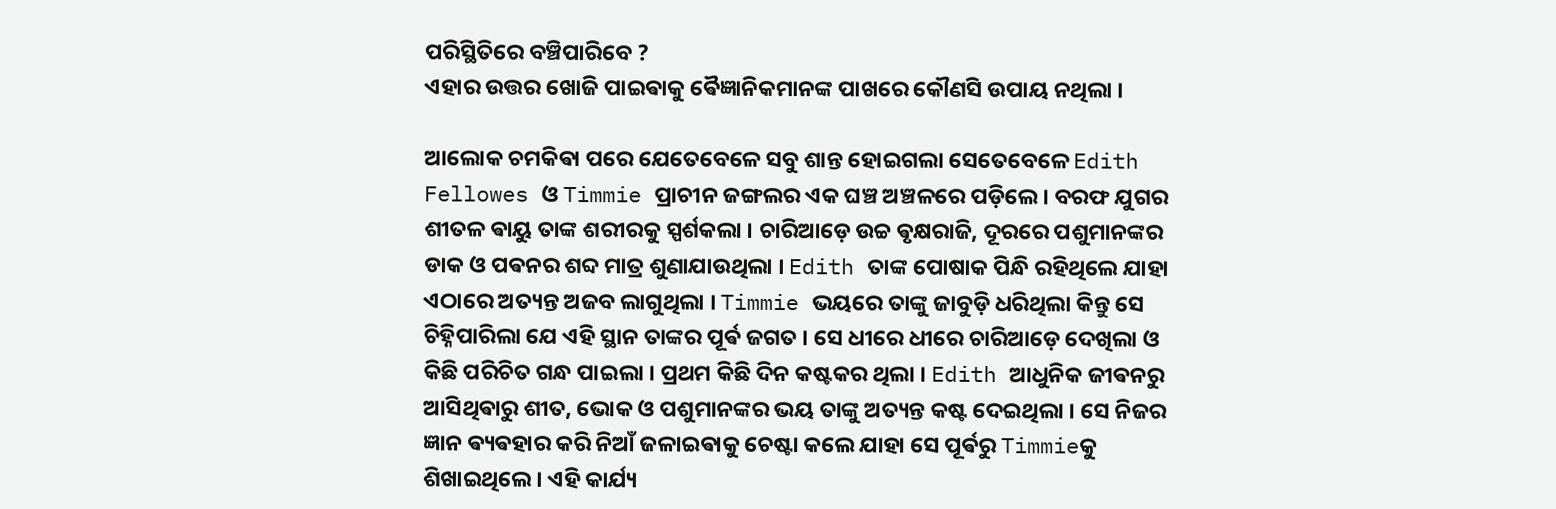ପରିସ୍ଥିତିରେ ବଞ୍ଚିପାରିବେ ?
ଏହାର ଉତ୍ତର ଖୋଜି ପାଇଵାକୁ ଵୈଜ୍ଞାନିକମାନଙ୍କ ପାଖରେ କୌଣସି ଉପାୟ ନଥିଲା ।

ଆଲୋକ ଚମକିଵା ପରେ ଯେତେବେଳେ ସବୁ ଶାନ୍ତ ହୋଇଗଲା ସେତେବେଳେ Edith Fellowes ଓ Timmie ପ୍ରାଚୀନ ଜଙ୍ଗଲର ଏକ ଘଞ୍ଚ ଅଞ୍ଚଳରେ ପଡ଼ିଲେ । ବରଫ ଯୁଗର ଶୀତଳ ଵାୟୁ ତାଙ୍କ ଶରୀରକୁ ସ୍ପର୍ଶକଲା । ଚାରିଆଡ଼େ ଉଚ୍ଚ ଵୃକ୍ଷରାଜି, ଦୂରରେ ପଶୁମାନଙ୍କର ଡାକ ଓ ପଵନର ଶବ୍ଦ ମାତ୍ର ଶୁଣାଯାଉଥିଲା । Edith ତାଙ୍କ ପୋଷାକ ପିନ୍ଧି ରହିଥିଲେ ଯାହା ଏଠାରେ ଅତ୍ୟନ୍ତ ଅଜବ ଲାଗୁଥିଲା । Timmie ଭୟରେ ତାଙ୍କୁ ଜାବୁଡ଼ି ଧରିଥିଲା କିନ୍ତୁ ସେ ଚିହ୍ନିପାରିଲା ଯେ ଏହି ସ୍ଥାନ ତାଙ୍କର ପୂର୍ଵ ଜଗତ । ସେ ଧୀରେ ଧୀରେ ଚାରିଆଡ଼େ ଦେଖିଲା ଓ କିଛି ପରିଚିତ ଗନ୍ଧ ପାଇଲା । ପ୍ରଥମ କିଛି ଦିନ କଷ୍ଟକର ଥିଲା । Edith ଆଧୁନିକ ଜୀଵନରୁ ଆସିଥିଵାରୁ ଶୀତ, ଭୋକ ଓ ପଶୁମାନଙ୍କର ଭୟ ତାଙ୍କୁ ଅତ୍ୟନ୍ତ କଷ୍ଟ ଦେଇଥିଲା । ସେ ନିଜର ଜ୍ଞାନ ଵ୍ୟଵହାର କରି ନିଆଁ ଜଳାଇଵାକୁ ଚେଷ୍ଟା କଲେ ଯାହା ସେ ପୂର୍ଵରୁ Timmieକୁ ଶିଖାଇଥିଲେ । ଏହି କାର୍ଯ୍ୟ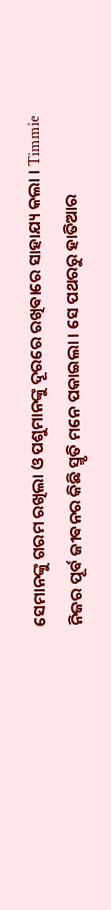ସେମାନଙ୍କୁ ଗରମ ରଖିଲା ଓ ପଶୁମାନଙ୍କୁ ଦୂରରେ ରଖିଵାରେ ସାହାଯ୍ୟ କଲା । Timmie ନିଜର ପୂର୍ଵ ଜୀଵନର କିଛି ସ୍ମୃତି ମନେ ପକାଇଲା । ସେ ପଥରରୁ ହାତିଆର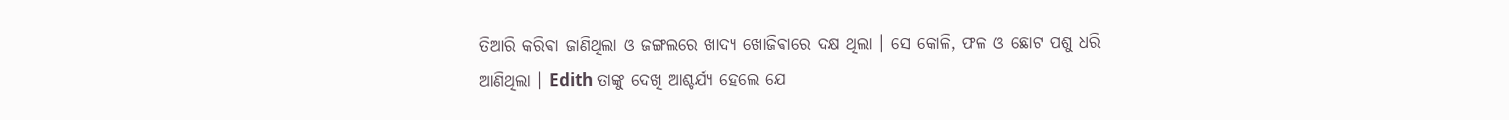ତିଆରି କରିଵା ଜାଣିଥିଲା ଓ ଜଙ୍ଗଲରେ ଖାଦ୍ୟ ଖୋଜିଵାରେ ଦକ୍ଷ ଥିଲା । ସେ କୋଳି, ଫଳ ଓ ଛୋଟ ପଶୁ ଧରି ଆଣିଥିଲା । Edith ତାଙ୍କୁ ଦେଖି ଆଶ୍ଚର୍ଯ୍ୟ ହେଲେ ଯେ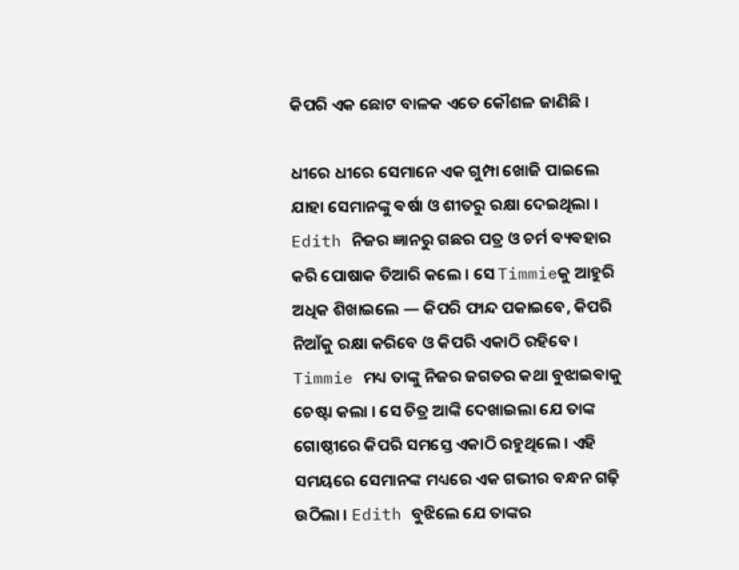କିପରି ଏକ ଛୋଟ ବାଳକ ଏତେ କୌଶଳ ଜାଣିଛି ।

ଧୀରେ ଧୀରେ ସେମାନେ ଏକ ଗୁମ୍ପା ଖୋଜି ପାଇଲେ ଯାହା ସେମାନଙ୍କୁ ଵର୍ଷା ଓ ଶୀତରୁ ରକ୍ଷା ଦେଇଥିଲା । Edith ନିଜର ଜ୍ଞାନରୁ ଗଛର ପତ୍ର ଓ ଚର୍ମ ଵ୍ୟଵହାର କରି ପୋଷାକ ତିଆରି କଲେ । ସେ Timmieକୁ ଆହୁରି ଅଧିକ ଶିଖାଇଲେ — କିପରି ଫାନ୍ଦ ପକାଇବେ, କିପରି ନିଆଁକୁ ରକ୍ଷା କରିବେ ଓ କିପରି ଏକାଠି ରହିବେ । Timmie ମଧ୍ୟ ତାଙ୍କୁ ନିଜର ଜଗତର କଥା ବୁଝାଇଵାକୁ ଚେଷ୍ଟା କଲା । ସେ ଚିତ୍ର ଆଙ୍କି ଦେଖାଇଲା ଯେ ତାଙ୍କ ଗୋଷ୍ଠୀରେ କିପରି ସମସ୍ତେ ଏକାଠି ରହୁଥିଲେ । ଏହି ସମୟରେ ସେମାନଙ୍କ ମଧ୍ୟରେ ଏକ ଗଭୀର ବନ୍ଧନ ଗଢ଼ି ଉଠିଲା । Edith ବୁଝିଲେ ଯେ ତାଙ୍କର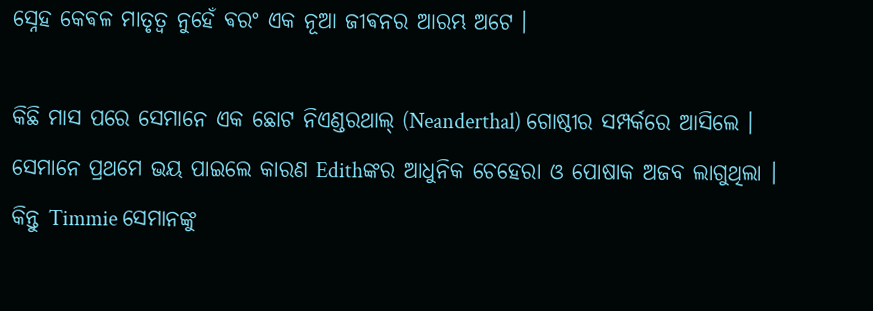ସ୍ନେହ କେଵଳ ମାତୃତ୍ୱ ନୁହେଁ ଵରଂ ଏକ ନୂଆ ଜୀଵନର ଆରମ୍ଭ ଅଟେ ।

କିଛି ମାସ ପରେ ସେମାନେ ଏକ ଛୋଟ ନିଏଣ୍ଡରଥାଲ୍ (Neanderthal) ଗୋଷ୍ଠୀର ସମ୍ପର୍କରେ ଆସିଲେ । ସେମାନେ ପ୍ରଥମେ ଭୟ ପାଇଲେ କାରଣ Edithଙ୍କର ଆଧୁନିକ ଚେହେରା ଓ ପୋଷାକ ଅଜବ ଲାଗୁଥିଲା । କିନ୍ତୁ Timmie ସେମାନଙ୍କୁ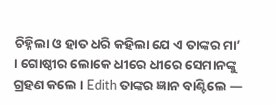ଚିହ୍ନିଲା ଓ ହାତ ଧରି କହିଲା ଯେ ଏ ତାଙ୍କର ମା’ । ଗୋଷ୍ଠୀର ଲୋକେ ଧୀରେ ଧୀରେ ସେମାନଙ୍କୁ ଗ୍ରହଣ କଲେ । Edith ତାଙ୍କର ଜ୍ଞାନ ବାଣ୍ଟିଲେ —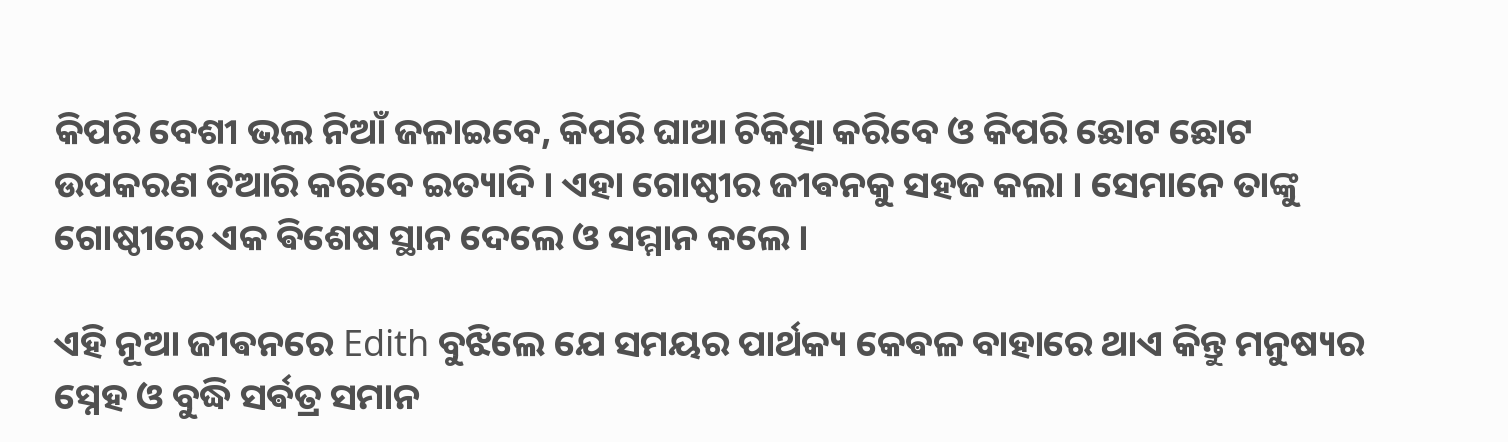କିପରି ବେଶୀ ଭଲ ନିଆଁ ଜଳାଇବେ, କିପରି ଘାଆ ଚିକିତ୍ସା କରିବେ ଓ କିପରି ଛୋଟ ଛୋଟ ଉପକରଣ ତିଆରି କରିବେ ଇତ୍ୟାଦି । ଏହା ଗୋଷ୍ଠୀର ଜୀଵନକୁ ସହଜ କଲା । ସେମାନେ ତାଙ୍କୁ ଗୋଷ୍ଠୀରେ ଏକ ଵିଶେଷ ସ୍ଥାନ ଦେଲେ ଓ ସମ୍ମାନ କଲେ ।

ଏହି ନୂଆ ଜୀଵନରେ Edith ବୁଝିଲେ ଯେ ସମୟର ପାର୍ଥକ୍ୟ କେଵଳ ବାହାରେ ଥାଏ କିନ୍ତୁ ମନୁଷ୍ୟର ସ୍ନେହ ଓ ବୁଦ୍ଧି ସର୍ଵତ୍ର ସମାନ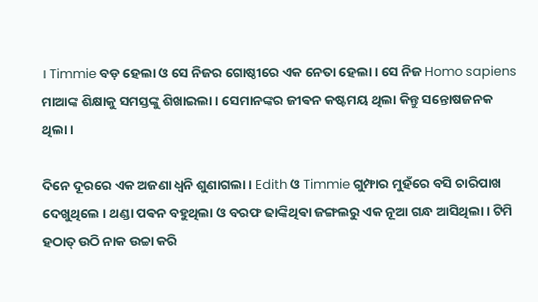। Timmie ବଡ଼ ହେଲା ଓ ସେ ନିଜର ଗୋଷ୍ଠୀରେ ଏକ ନେତା ହେଲା । ସେ ନିଜ Homo sapiens ମାଆଙ୍କ ଶିକ୍ଷାକୁ ସମସ୍ତଙ୍କୁ ଶିଖାଇଲା । ସେମାନଙ୍କର ଜୀଵନ କଷ୍ଟମୟ ଥିଲା କିନ୍ତୁ ସନ୍ତୋଷଜନକ ଥିଲା ।

ଦିନେ ଦୂରରେ ଏକ ଅଜଣା ଧ୍ୱନି ଶୁଣାଗଲା । Edith ଓ Timmie ଗୁମ୍ଫାର ମୁହଁରେ ବସି ଚାରିପାଖ ଦେଖୁଥିଲେ । ଥଣ୍ଡା ପଵନ ବହୁଥିଲା ଓ ବରଫ ଢାଙ୍କିଥିଵା ଜଙ୍ଗଲରୁ ଏକ ନୂଆ ଗନ୍ଧ ଆସିଥିଲା । ଟିମି ହଠାତ୍ ଉଠି ନାକ ଉଚ୍ଚା କରି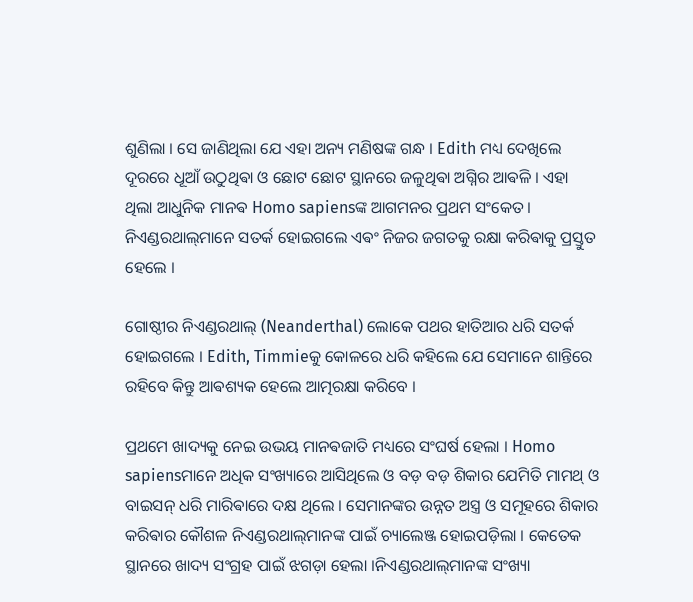ଶୁଣିଲା । ସେ ଜାଣିଥିଲା ଯେ ଏହା ଅନ୍ୟ ମଣିଷଙ୍କ ଗନ୍ଧ । Edith ମଧ୍ୟ ଦେଖିଲେ ଦୂରରେ ଧୂଆଁ ଉଠୁଥିଵା ଓ ଛୋଟ ଛୋଟ ସ୍ଥାନରେ ଜଳୁଥିଵା ଅଗ୍ନିର ଆଵଳି । ଏହା ଥିଲା ଆଧୁନିକ ମାନଵ Homo sapiensଙ୍କ ଆଗମନର ପ୍ରଥମ ସଂକେତ । ନିଏଣ୍ଡରଥାଲ୍‌ମାନେ ସତର୍କ ହୋଇଗଲେ ଏଵଂ ନିଜର ଜଗତକୁ ରକ୍ଷା କରିଵାକୁ ପ୍ରସ୍ତୁତ ହେଲେ ।

ଗୋଷ୍ଠୀର ନିଏଣ୍ଡରଥାଲ୍ (Neanderthal) ଲୋକେ ପଥର ହାତିଆର ଧରି ସତର୍କ ହୋଇଗଲେ । Edith, Timmieକୁ କୋଳରେ ଧରି କହିଲେ ଯେ ସେମାନେ ଶାନ୍ତିରେ ରହିବେ କିନ୍ତୁ ଆଵଶ୍ୟକ ହେଲେ ଆତ୍ମରକ୍ଷା କରିବେ ।

ପ୍ରଥମେ ଖାଦ୍ୟକୁ ନେଇ ଉଭୟ ମାନଵଜାତି ମଧ୍ୟରେ ସଂଘର୍ଷ ହେଲା । Homo sapiensମାନେ ଅଧିକ ସଂଖ୍ୟାରେ ଆସିଥିଲେ ଓ ବଡ଼ ବଡ଼ ଶିକାର ଯେମିତି ମାମଥ୍ ଓ ବାଇସନ୍ ଧରି ମାରିଵାରେ ଦକ୍ଷ ଥିଲେ । ସେମାନଙ୍କର ଉନ୍ନତ ଅସ୍ତ୍ର ଓ ସମୂହରେ ଶିକାର କରିଵାର କୌଶଳ ନିଏଣ୍ଡରଥାଲ୍‌ମାନଙ୍କ ପାଇଁ ଚ୍ୟାଲେଞ୍ଜ ହୋଇପଡ଼ିଲା । କେତେକ ସ୍ଥାନରେ ଖାଦ୍ୟ ସଂଗ୍ରହ ପାଇଁ ଝଗଡ଼ା ହେଲା ।ନିଏଣ୍ଡରଥାଲ୍‌ମାନଙ୍କ ସଂଖ୍ୟା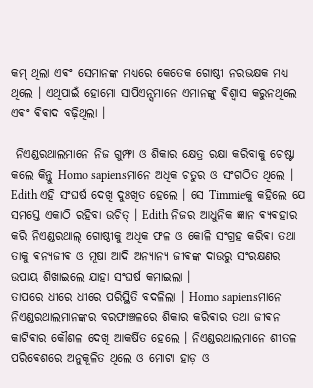କମ୍ ଥିଲା ଏଵଂ ସେମାନଙ୍କ ମଧ୍ୟରେ କେତେକ ଗୋଷ୍ଠୀ ନରଭକ୍ଷକ ମଧ୍ୟ ଥିଲେ । ଏଥିପାଇଁ ହୋମୋ ସାପିଏନ୍ସମାନେ ଏମାନଙ୍କୁ ଵିଶ୍ଵାସ କରୁନଥିଲେ ଏଵଂ ଵିଵାଦ ବଢ଼ିଥିଲା ।

 ନିଏଣ୍ଡରଥାଲମାନେ ନିଜ ଗୁମ୍ଫା ଓ ଶିକାର କ୍ଷେତ୍ର ରକ୍ଷା କରିବାକୁ ଚେଷ୍ଟା କଲେ କିନ୍ତୁ Homo sapiensମାନେ ଅଧିକ ଚତୁର ଓ ସଂଗଠିତ ଥିଲେ । Edith ଏହି ସଂଘର୍ଷ ଦେଖି ଦୁଃଖିତ ହେଲେ । ସେ Timmieକୁ କହିଲେ ଯେ ସମସ୍ତେ ଏକାଠି ରହିବା ଉଚିତ୍ । Edith ନିଜର ଆଧୁନିକ ଜ୍ଞାନ ଵ୍ୟଵହାର କରି ନିଏଣ୍ଡରଥାଲ୍‌ ଗୋଷ୍ଠୀକୁ ଅଧିକ ଫଳ ଓ କୋଳି ସଂଗ୍ରହ କରିଵା ତଥା ତାକୁ ଵନ୍ୟଜୀଵ ଓ ମୂଷା ଆଦି ଅନ୍ୟାନ୍ୟ ଜୀଵଙ୍କ ଦାଉରୁ ସଂରକ୍ଷଣର ଉପାୟ ଶିଖାଇଲେ ଯାହା ସଂଘର୍ଷ କମାଇଲା ।
ତାପରେ ଧୀରେ ଧୀରେ ପରିସ୍ଥିତି ବଦଳିଲା । Homo sapiensମାନେ ନିଏଣ୍ଡରଥାଲମାନଙ୍କର ବରଫାଞ୍ଚଳରେ ଶିକାର କରିଵାର ତଥା ଜୀଵନ କାଟିଵାର କୌଶଳ ଦେଖି ଆକର୍ଷିତ ହେଲେ । ନିଏଣ୍ଡରଥାଲମାନେ ଶୀତଳ ପରିଵେଶରେ ଅନୁକୂଳିତ ଥିଲେ ଓ ମୋଟା ହାଡ଼ ଓ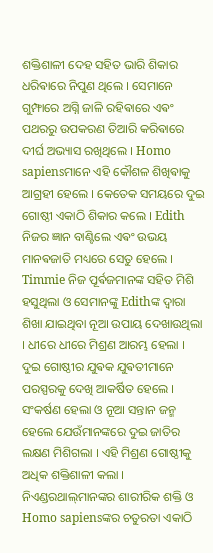ଶକ୍ତିଶାଳୀ ଦେହ ସହିତ ଭାରି ଶିକାର ଧରିଵାରେ ନିପୁଣ ଥିଲେ । ସେମାନେ ଗୁମ୍ଫାରେ ଅଗ୍ନି ଜାଳି ରହିଵାରେ ଏଵଂ ପଥରରୁ ଉପକରଣ ତିଆରି କରିଵାରେ ଦୀର୍ଘ ଅଭ୍ୟାସ ରଖିଥିଲେ । Homo sapiensମାନେ ଏହି କୌଶଳ ଶିଖିଵାକୁ ଆଗ୍ରହୀ ହେଲେ । କେତେକ ସମୟରେ ଦୁଇ ଗୋଷ୍ଠୀ ଏକାଠି ଶିକାର କଲେ । Edith ନିଜର ଜ୍ଞାନ ବାଣ୍ଟିଲେ ଏଵଂ ଉଭୟ ମାନଵଜାତି ମଧ୍ୟରେ ସେତୁ ହେଲେ । Timmie ନିଜ ପୂର୍ଵଜମାନଙ୍କ ସହିତ ମିଶି ହସୁଥିଲା ଓ ସେମାନଙ୍କୁ Edithଙ୍କ ଦ୍ଵାରା ଶିଖା ଯାଇଥିବା ନୂଆ ଉପାୟ ଦେଖାଉଥିଲା । ଧୀରେ ଧୀରେ ମିଶ୍ରଣ ଆରମ୍ଭ ହେଲା । ଦୁଇ ଗୋଷ୍ଠୀର ଯୁଵକ ଯୁଵତୀମାନେ ପରସ୍ପରକୁ ଦେଖି ଆକର୍ଷିତ ହେଲେ । ସଂକର୍ଷଣ ହେଲା ଓ ନୂଆ ସନ୍ତାନ ଜନ୍ମ ହେଲେ ଯେଉଁମାନଙ୍କରେ ଦୁଇ ଜାତିର ଲକ୍ଷଣ ମିଶିଗଲା । ଏହି ମିଶ୍ରଣ ଗୋଷ୍ଠୀକୁ ଅଧିକ ଶକ୍ତିଶାଳୀ କଲା । ନିଏଣ୍ଡରଥାଲ୍‌ମାନଙ୍କର ଶାରୀରିକ ଶକ୍ତି ଓ Homo sapiensଙ୍କର ଚତୁରତା ଏକାଠି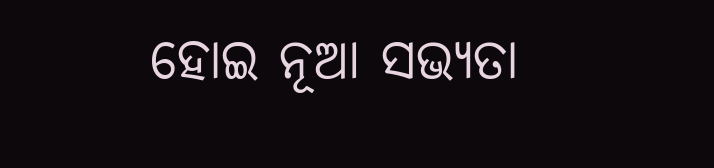ହୋଇ ନୂଆ ସଭ୍ୟତା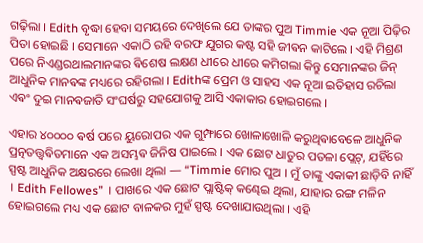ଗଢ଼ିଲା । Edith ବୃଦ୍ଧା ହେବା ସମୟରେ ଦେଖିଲେ ଯେ ତାଙ୍କର ପୁଅ Timmie ଏକ ନୂଆ ପିଢ଼ିର ପିତା ହୋଇଛି । ସେମାନେ ଏକାଠି ରହି ବରଫ ଯୁଗର କଷ୍ଟ ସହି ଜୀଵନ କାଟିଲେ । ଏହି ମିଶ୍ରଣ ପରେ ନିଏଣ୍ଡରଥାଲମାନଙ୍କର ଵିଶେଷ ଲକ୍ଷଣ ଧୀରେ ଧୀରେ କମିଗଲା କିନ୍ତୁ ସେମାନଙ୍କର ଜିନ୍ ଆଧୁନିକ ମାନଵଙ୍କ ମଧ୍ୟରେ ରହିଗଲା । Edithଙ୍କ ପ୍ରେମ ଓ ସାହସ ଏକ ନୂଆ ଇତିହାସ ରଚିଲା ଏଵଂ ଦୁଇ ମାନଵଜାତି ସଂଘର୍ଷରୁ ସହଯୋଗକୁ ଆସି ଏକାକାର ହୋଇଗଲେ ।

ଏହାର ୪୦୦୦୦ ଵର୍ଷ ପରେ ୟୁରୋପର ଏକ ଗୁମ୍ଫାରେ ଖୋଳାଖୋଳି କରୁଥିଵାବେଳେ ଆଧୁନିକ ପ୍ରତ୍ନତତ୍ତ୍ୱଵିତମାନେ ଏକ ଅସମ୍ଭଵ ଜିନିଷ ପାଇଲେ । ଏକ ଛୋଟ ଧାତୁର ପତଳା ପ୍ଲେଟ୍, ଯହିଁରେ ସ୍ପଷ୍ଟ ଆଧୁନିକ ଅକ୍ଷରରେ ଲେଖା ଥିଲା — “Timmie ମୋର ପୁଅ । ମୁଁ ତାଙ୍କୁ ଏକାକୀ ଛାଡ଼ିବି ନାହିଁ । Edith Fellowes” । ପାଖରେ ଏକ ଛୋଟ ପ୍ଲାଷ୍ଟିକ୍ କଣ୍ଢେଇ ଥିଲା, ଯାହାର ରଙ୍ଗ ମଳିନ ହୋଇଗଲେ ମଧ୍ୟ ଏକ ଛୋଟ ବାଳକର ମୁହଁ ସ୍ପଷ୍ଟ ଦେଖାଯାଉଥିଲା । ଏହି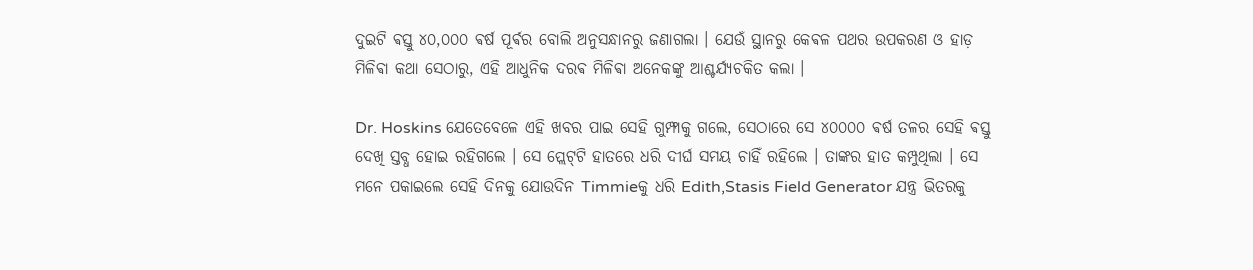ଦୁଇଟି ଵସ୍ତୁ ୪୦,୦୦୦ ଵର୍ଷ ପୂର୍ଵର ବୋଲି ଅନୁସନ୍ଧାନରୁ ଜଣାଗଲା । ଯେଉଁ ସ୍ଥାନରୁ କେଵଳ ପଥର ଉପକରଣ ଓ ହାଡ଼ ମିଳିଵା କଥା ସେଠାରୁ, ଏହି ଆଧୁନିକ ଦରଵ ମିଳିଵା ଅନେକଙ୍କୁ ଆଶ୍ଚର୍ଯ୍ୟଚକିତ କଲା ।

Dr. Hoskins ଯେତେବେଳେ ଏହି ଖବର ପାଇ ସେହି ଗୁମ୍ଫାକୁ ଗଲେ, ସେଠାରେ ସେ ୪୦୦୦୦ ଵର୍ଷ ତଳର ସେହି ଵସ୍ତୁ ଦେଖି ସ୍ତବ୍ଧ ହୋଇ ରହିଗଲେ । ସେ ପ୍ଲେଟ୍‌ଟି ହାତରେ ଧରି ଦୀର୍ଘ ସମୟ ଚାହିଁ ରହିଲେ । ତାଙ୍କର ହାତ କମ୍ପୁଥିଲା । ସେ ମନେ ପକାଇଲେ ସେହି ଦିନକୁ ଯୋଉଦିନ Timmieକୁ ଧରି Edith,Stasis Field Generator ଯନ୍ତ୍ର ଭିତରକୁ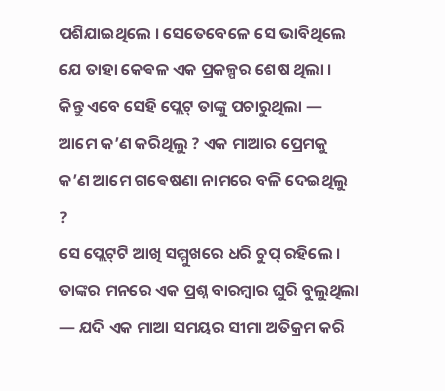ପଶିଯାଇଥିଲେ । ସେତେବେଳେ ସେ ଭାବିଥିଲେ ଯେ ତାହା କେଵଳ ଏକ ପ୍ରକଳ୍ପର ଶେଷ ଥିଲା । କିନ୍ତୁ ଏବେ ସେହି ପ୍ଲେଟ୍ ତାଙ୍କୁ ପଚାରୁଥିଲା — ଆମେ କ’ଣ କରିଥିଲୁ ? ଏକ ମାଆର ପ୍ରେମକୁ କ’ଣ ଆମେ ଗଵେଷଣା ନାମରେ ବଳି ଦେଇଥିଲୁ ?
ସେ ପ୍ଲେଟ୍‌ଟି ଆଖି ସମ୍ମୁଖରେ ଧରି ଚୁପ୍ ରହିଲେ । ତାଙ୍କର ମନରେ ଏକ ପ୍ରଶ୍ନ ବାରମ୍ବାର ଘୁରି ବୁଲୁଥିଲା — ଯଦି ଏକ ମାଆ ସମୟର ସୀମା ଅତିକ୍ରମ କରି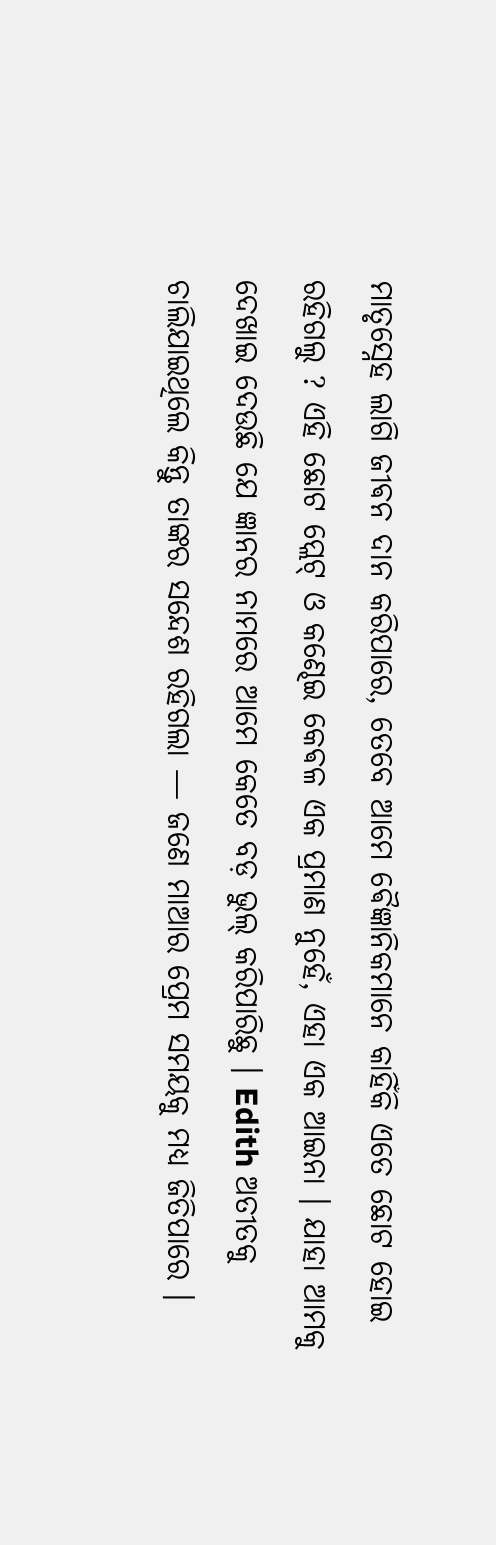ମାତୃସ୍ନେହ ଲାଗି ଜୀଵନ ଦାନ କରିପାରେ, ତେବେ ଆମେ ଵୈଜ୍ଞାନିକମାନେ କାହିଁକି ଏତେ ଛୋଟ ହୋଇ ରହିଗଲୁ ? ଏହି ଛୋଟ ପ୍ଲେଟ୍ ଓ କଣ୍ଢେଇ କେଵଳ ଏକ ପ୍ରମାଣ ନୁହେଁ, ଏହା ଏକ ଆଇନା । ଯାହା ଆମକୁ ଦେଖାଇ ଦେଉଛି ଯେ ଜ୍ଞାନର ନାମରେ ଆମେ କେତେ ବଡ଼ ଭୁଲ୍ କରିପାରିଛୁ । Edith ଅତୀତକୁ ଚାଲିଯାଇଥିଲେ କିନ୍ତୁ ତାଙ୍କର ସନ୍ଦେଶ ରହିଗଲା — ଜଣେ ମାଆର ପ୍ରେମ ସମୟକୁ ମଧ୍ୟ ଜିତିପାରେ ।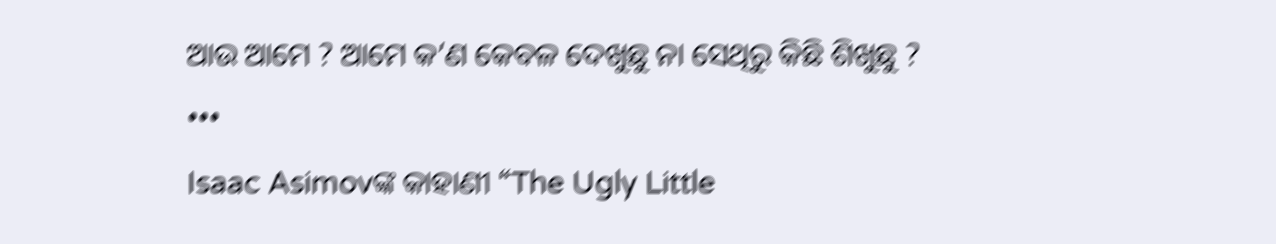ଆଉ ଆମେ ? ଆମେ କ’ଣ କେବଳ ଦେଖୁଛୁ ନା ସେଥିରୁ କିଛି ଶିଖୁଛୁ ?
•••
Isaac Asimovଙ୍କ କାହାଣୀ “The Ugly Little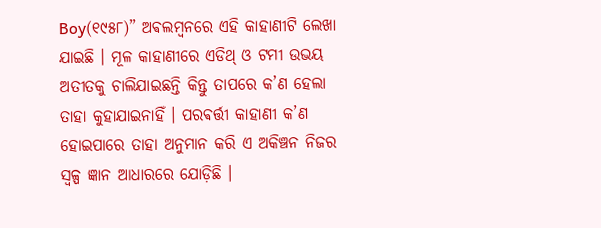Boy(୧୯୫୮)” ଅଵଲମ୍ବନରେ ଏହି କାହାଣୀଟି ଲେଖା ଯାଇଛି । ମୂଳ କାହାଣୀରେ ଏଡିଥ୍ ଓ ଟମୀ ଉଭୟ ଅତୀତକୁ ଚାଲିଯାଇଛନ୍ତି କିନ୍ତୁ ତାପରେ କ’ଣ ହେଲା ତାହା କୁହାଯାଇନାହିଁ । ପରଵର୍ତ୍ତୀ କାହାଣୀ କ’ଣ ହୋଇପାରେ ତାହା ଅନୁମାନ କରି ଏ ଅକିଞ୍ଚନ ନିଜର ସ୍ବଳ୍ପ ଜ୍ଞାନ ଆଧାରରେ ଯୋଡ଼ିଛି ।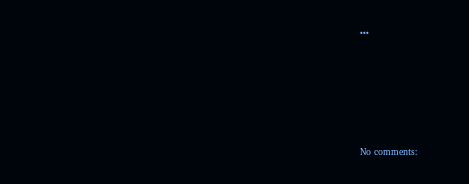•••






No comments: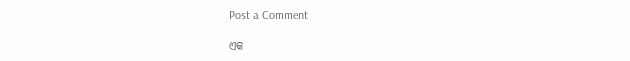Post a Comment

ଏକ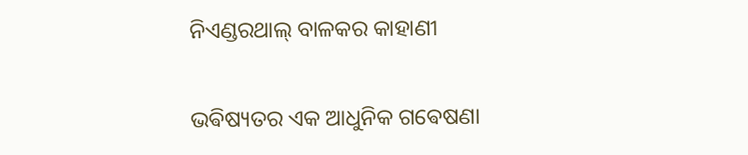ନିଏଣ୍ଡରଥାଲ୍ ବାଳକର କାହାଣୀ

ଭଵିଷ୍ୟତର ଏକ ଆଧୁନିକ ଗଵେଷଣା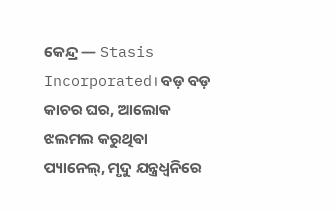କେନ୍ଦ୍ର — Stasis Incorporated। ବଡ଼ ବଡ଼ କାଚର ଘର, ଆଲୋକ ଝଲମଲ କରୁଥିଵା ପ୍ୟାନେଲ୍, ମୃଦୁ ଯନ୍ତ୍ରଧ୍ୱନିରେ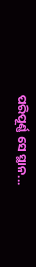ପରିପୂର୍ଣ୍ଣ ସେ ସ୍ଥାନ...